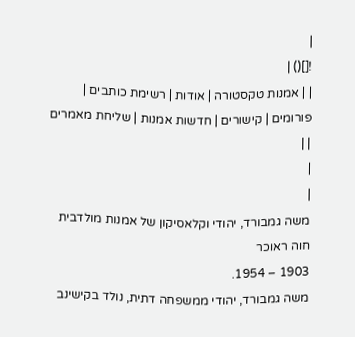|
![]() |
| | אמנות טקסטורה | אודות | רשימת כותבים | פורומים | קישורים | חדשות אמנות | שליחת מאמרים | |
|
|
משה גמבורד, יהודי וקלאסיקון של אמנות מולדבית חוה ראוכר
1903 – 1954.
משה גמבורד, יהודי ממשפחה דתית, נולד בקישינב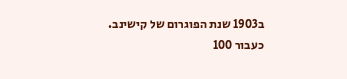ב1903 שנת הפוגרום של קישינב.
כעבור 100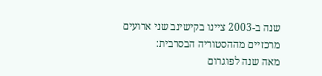שנה ב-2003 ציינו בקישינב שני ארועים מרכזיים מההסטוריה הבסרבית:
מאה שנה לפוגרום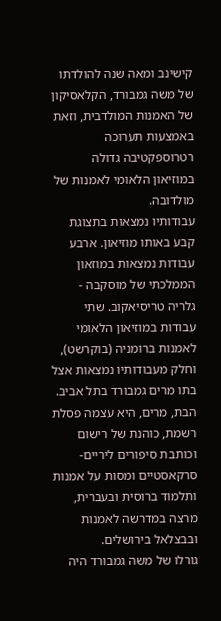קישינב ומאה שנה להולדתו של משה גמבורד, הקלאסיקון של האמנות המולדבית, וזאת באמצעות תערוכה רטרוספקטיבה גדולה במוזיאון הלאומי לאמנות של מולדובה.
עבודותיו נמצאות בתצוגת קבע באותו מוזיאון. ארבע עבודות נמצאות במוזאון הממלכתי של מוסקבה -
גלריה טריסיאקוב. שתי עבודות במוזיאון הלאומי לאמנות ברומניה (בוקרשט), וחלק מעבודותיו נמצאות אצל בתו מרים גמבורד בתל אביב.
הבת, מרים, היא עצמה פסלת רשמת, כוהנת של רישום וכותבת סיפורים ליריים-סרקאסטיים ומסות על אמנות ותלמוד ברוסית ובעברית, מרצה במדרשה לאמנות ובבצלאל בירושלים.
גורלו של משה גמבורד היה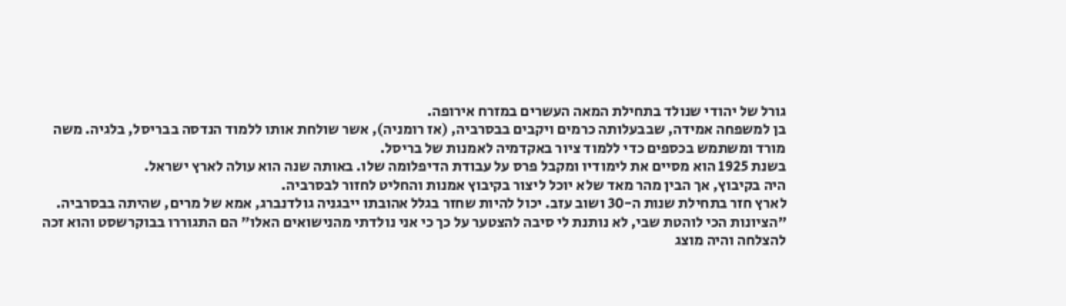גורל של יהודי שנולד בתחילת המאה העשרים במזרח אירופה.
בן למשפחה אמידה, שבבעלותה כרמים ויקבים בבסרביה, (אז רומניה), אשר שולחת אותו ללמוד הנדסה בבריסל, בלגיה. משה מורד ומשתמש בכספים כדי ללמוד ציור באקדמיה לאמנות של בריסל.
בשנת 1925 הוא מסיים את לימודיו ומקבל פרס על עבודת הדיפלומה שלו. באותה שנה הוא עולה לארץ ישראל.
היה בקיבוץ, אך הבין מהר מאד שלא יוכל ליצור בקיבוץ אמנות והחליט לחזור לבסרביה.
לארץ חזר בתחילת שנות ה-30 ושוב עזב. יכול להיות שחזר בגלל אהובתו ייבגניה גולדנברג, אמא של מרים, שהיתה בבסרביה.
"הציונות הכי לוהטת שבי, לא נותנת לי סיבה להצטער על כך כי אני נולדתי מהנישואים האלו" הם התגוררו בבוקרשסט והוא זכה להצלחה והיה מוצג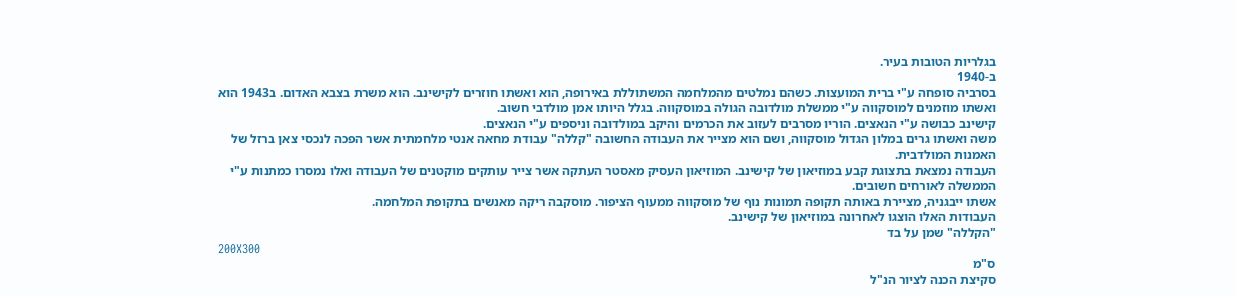בגלריות הטובות בעיר.
ב-1940
בסרביה סופחה ע"י ברית המועצות. כשהם נמלטים מהמלחמה המשתוללת באירופה, הוא ואשתו חוזרים לקישינב. הוא משרת בצבא האדום. ב1943 הוא ואשתו מוזמנים למוסקווה ע"י ממשלת מולדובה הגולה במוסקווה. בגלל היותו אמן מולדבי חשוב.
קישינב כבושה ע"י הנאצים. הוריו מסרבים לעזוב את הכרמים והיקב במולדובה וניספים ע"י הנאצים.
משה ואשתו גרים במלון הגדול מוסקווה, ושם הוא מצייר את העבודה החשובה "קללה" עבודת מחאה אנטי מלחמתית אשר הפכה לנכסי צאן ברזל של האמנות המולדבית.
העבודה נמצאת בתצוגת קבע במוזיאון של קישינב. המוזיאון העסיק מאסטר העתקה אשר צייר עותקים מוקטנים של העבודה ואלו נמסרו כמתנות ע"י הממשלה לאורחים חשובים.
אשתו ייבגניה, מציירת באותה תקופה תמונות נוף של מוסקווה ממעוף הציפור. מוסקבה ריקה מאנשים בתקופת המלחמה.
העבודות האלו הוצגו לאחרונה במוזיאון של קישינב.
"הקללה" שמן על בד
200X300
ס"מ
סקיצת הכנה לציור הנ"ל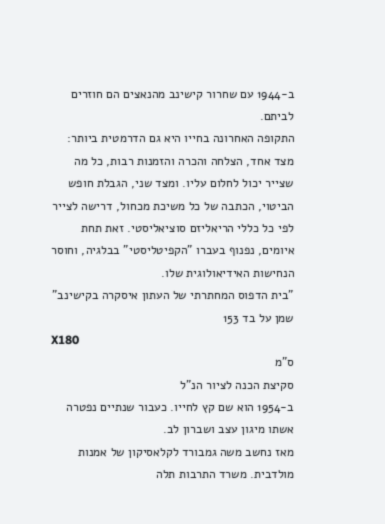ב-1944 עם שחרור קישינב מהנאצים הם חוזרים לביתם.
התקופה האחרונה בחייו היא גם הדרמטית ביותר: מצד אחד, הצלחה והכרה והזמנות רבות, כל מה שצייר יכול לחלום עליו. ומצד שני, הגבלת חופש הביטוי, הכתבה של כל משיכת מכחול, דרישה לצייר לפי כל כללי הריאליזם סוציאליסטי. זאת תחת איומים, נפנוף בעברו "הקפיטליסטי" בבלגיה, וחוסר הנחישות האידיאולוגית שלו.
"בית הדפוס המחתרתי של העתון איסקרה בקישינב" שמן על בד 153
X180
ס"מ
סקיצת הכנה לציור הנ"ל
ב-1954 הוא שם קץ לחייו. כעבור שנתיים נפטרה אשתו מיגון עצב ושברון לב.
מאז נחשב משה גמבורד לקלאסיקון של אמנות מולדבית. משרד התרבות תלה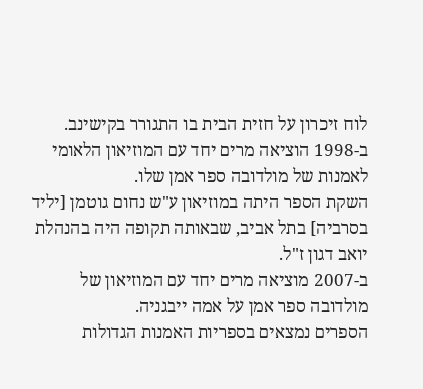לוח זיכרון על חזית הבית בו התגורר בקישינב.
ב-1998 הוציאה מרים יחד עם המוזיאון הלאומי לאמנות של מולדובה ספר אמן שלו.
השקת הספר היתה במוזיאון ע"ש נחום גוטמן [יליד בסרביה] בתל אביב, שבאותה תקופה היה בהנהלת יואב דגון ז"ל.
ב-2007 מוציאה מרים יחד עם המוזיאון של מולדובה ספר אמן על אמה ייבגניה.
הספרים נמצאים בספריות האמנות הגדולות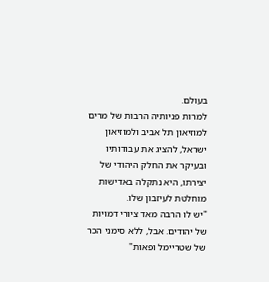בעולם.
למרות פניותיה הרבות של מרים למוזיאון תל אביב ולמוזיאון ישראל, להציג את עבודותיו ובעיקר את החלק היהודי של יצירתו, היא נתקלה באדישות מוחלטת לעיזבון שלו.
"יש לו הרבה מאד ציורי דמויות של יהודים. אבל, ללא סימני הכר של שטריימל ופאות"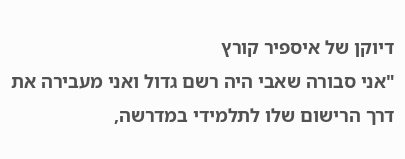דיוקן של איספיר קורץ
"אני סבורה שאבי היה רשם גדול ואני מעבירה את דרך הרישום שלו לתלמידי במדרשה,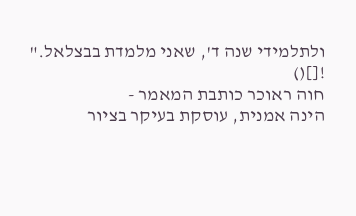ולתלמידי שנה ד', שאני מלמדת בבצלאל."
![]()
חוה ראוכר כותבת המאמר -
הינה אמנית, עוסקת בעיקר בציור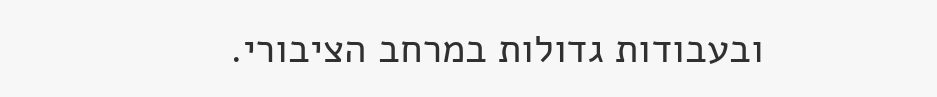ובעבודות גדולות במרחב הציבורי.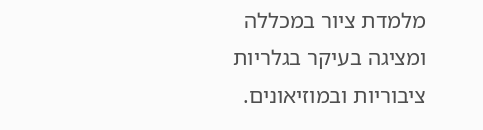מלמדת ציור במכללה ומציגה בעיקר בגלריות ציבוריות ובמוזיאונים.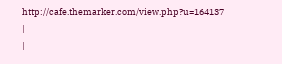http://cafe.themarker.com/view.php?u=164137
|
|